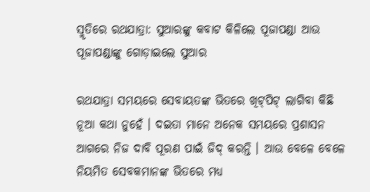ସ୍ମୃତିରେ ରଥଯାତ୍ରା: ସୁଆରଙ୍କୁ କବାଟ କିଳିଲେ ପୂଜାପଣ୍ଡା ଆଉ ପୂଜାପଣ୍ଡାଙ୍କୁ ଗୋଡ଼ାଇଲେ ସୁଆର

ରଥଯାତ୍ରା ସମୟରେ ସେବାୟତଙ୍କ ଭିତରେ ଖିଟ୍‍ପିଟ୍‍ ଲାଗିବା କିଛି ନୂଆ କଥା ନୁହେଁ । ଦଇତା ମାନେ ଅନେକ ସମୟରେ ପ୍ରଶାସନ ଆଗରେ ନିଜ ଦାବି ପୂରଣ ପାଇଁ ଜିଦ୍‍ କରନ୍ତି । ଆଉ ବେଳେ ବେଳେ ନିୟମିତ ସେବକମାନଙ୍କ ଭିତରେ ମଧ୍ୟ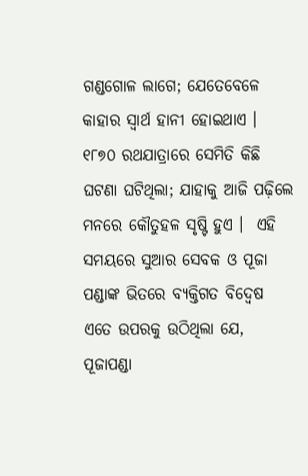ଗଣ୍ଡଗୋଳ ଲାଗେ; ଯେତେବେଳେ କାହାର ସ୍ୱାର୍ଥ ହାନୀ ହୋଇଥାଏ । ୧୮୭୦ ରଥଯାତ୍ରାରେ ସେମିତି କିଛି ଘଟଣା ଘଟିଥିଲା; ଯାହାକୁ ଆଜି ପଢ଼ିଲେ ମନରେ କୌତୁହଳ ସୃଷ୍ଟି ହୁଏ ।  ଏହି ସମୟରେ ସୁଆର ସେବକ ଓ ପୂଜା ପଣ୍ଡାଙ୍କ ଭିତରେ ବ୍ୟକ୍ତିଗତ ବିଦ୍ଵେଷ ଏତେ ଉପରକୁ ଉଠିଥିଲା ଯେ, ପୂଜାପଣ୍ଡା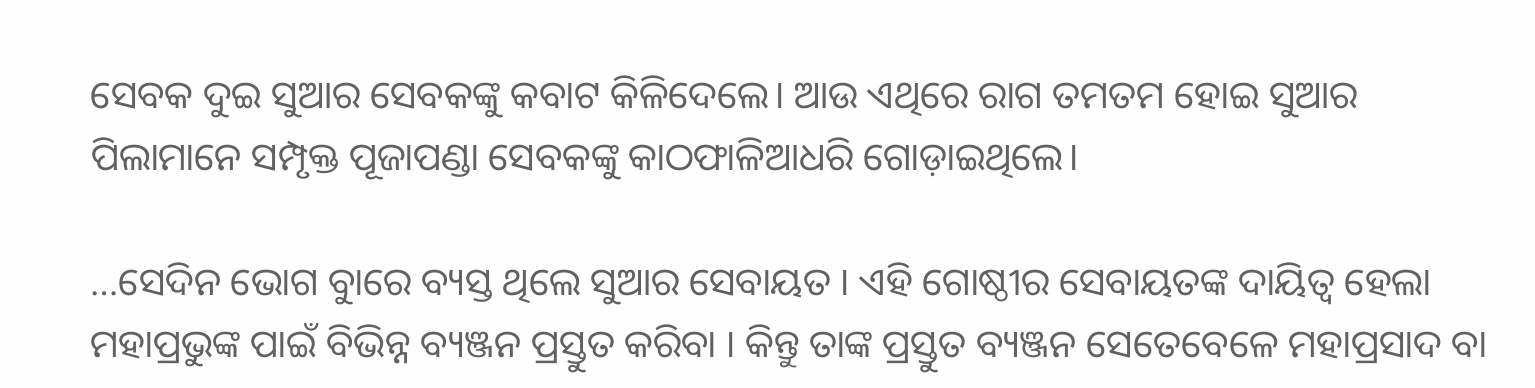ସେବକ ଦୁଇ ସୁଆର ସେବକଙ୍କୁ କବାଟ କିଳିଦେଲେ। ଆଉ ଏଥିରେ ରାଗ ତମତମ ହୋଇ ସୁଆର ପିଲାମାନେ ସମ୍ପୃକ୍ତ ପୂଜାପଣ୍ଡା ସେବକଙ୍କୁ କାଠଫାଳିଆଧରି ଗୋଡ଼ାଇଥିଲେ।

…ସେଦିନ ଭୋଗ ବୁାରେ ବ୍ୟସ୍ତ ଥିଲେ ସୁଆର ସେବାୟତ । ଏହି ଗୋଷ୍ଠୀର ସେବାୟତଙ୍କ ଦାୟିତ୍ୱ ହେଲା ମହାପ୍ରଭୁଙ୍କ ପାଇଁ ବିଭିନ୍ନ ବ୍ୟଞ୍ଜନ ପ୍ରସ୍ତୁତ କରିବା । କିନ୍ତୁ ତାଙ୍କ ପ୍ରସ୍ତୁତ ବ୍ୟଞ୍ଜନ ସେତେବେଳେ ମହାପ୍ରସାଦ ବା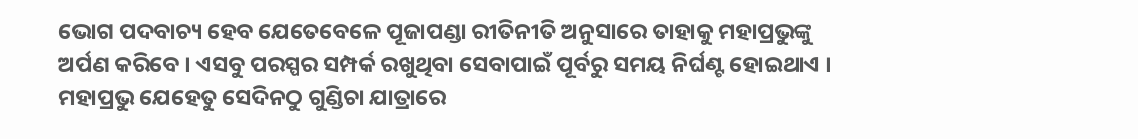ଭୋଗ ପଦବାଚ୍ୟ ହେବ ଯେତେବେଳେ ପୂଜାପଣ୍ଡା ରୀତିନୀତି ଅନୁସାରେ ତାହାକୁ ମହାପ୍ରଭୁଙ୍କୁ ଅର୍ପଣ କରିବେ । ଏସବୁ ପରସ୍ପର ସମ୍ପର୍କ ରଖୁଥିବା ସେବାପାଇଁ ପୂର୍ବରୁ ସମୟ ନିର୍ଘଣ୍ଟ ହୋଇଥାଏ । ମହାପ୍ରଭୁ ଯେହେତୁ ସେଦିନଠୁ ଗୁଣ୍ଡିଚା ଯାତ୍ରାରେ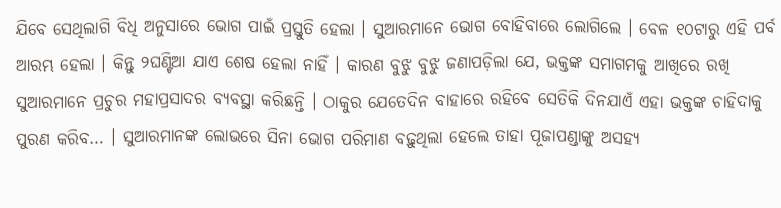ଯିବେ ସେଥିଲାଗି ବିଧି ଅନୁସାରେ ଭୋଗ ପାଇଁ ପ୍ରସ୍ତୁତି ହେଲା । ସୁଆରମାନେ ଭୋଗ ବୋହିବାରେ ଲୋଗିଲେ । ବେଳ ୧୦ଟାରୁ ଏହି ପର୍ବ ଆରମ୍ଭ ହେଲା । କିନ୍ତୁ ୨ଘଣ୍ଟିଆ ଯାଏ ଶେଷ ହେଲା ନାହିଁ । କାରଣ ବୁଝୁ ବୁଝୁ ଜଣାପଡ଼ିଲା ଯେ, ଭକ୍ତଙ୍କ ସମାଗମକୁ ଆଖିରେ ରଖି ସୁଆରମାନେ ପ୍ରଚୁର ମହାପ୍ରସାଦର ବ୍ୟବସ୍ଥା କରିଛନ୍ତି । ଠାକୁର ଯେତେଦିନ ବାହାରେ ରହିବେ ସେତିକି ଦିନଯାଏଁ ଏହା ଭକ୍ତଙ୍କ ଚାହିଦାକୁ ପୁରଣ କରିବ… । ସୁଆରମାନଙ୍କ ଲୋଭରେ ସିନା ଭୋଗ ପରିମାଣ ବଢ଼ୁଥିଲା ହେଲେ ତାହା ପୂଜାପଣ୍ଡାଙ୍କୁ ଅସହ୍ୟ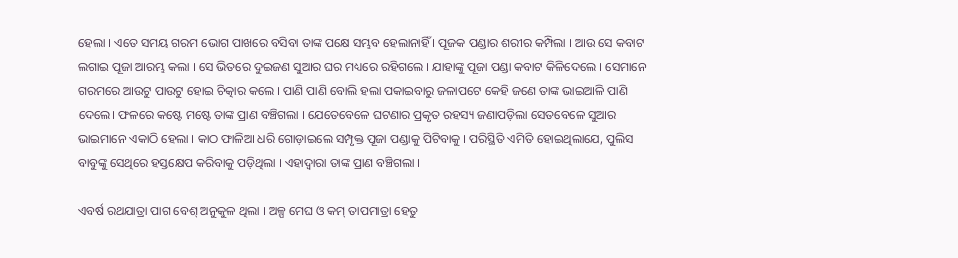ହେଲା । ଏତେ ସମୟ ଗରମ ଭୋଗ ପାଖରେ ବସିବା ତାଙ୍କ ପକ୍ଷେ ସମ୍ଭବ ହେଲାନାହିଁ । ପୂଜକ ପଣ୍ଡାର ଶରୀର କମ୍ପିଲା । ଆଉ ସେ କବାଟ ଲଗାଇ ପୂଜା ଆରମ୍ଭ କଲା । ସେ ଭିତରେ ଦୁଇଜଣ ସୁଆର ଘର ମଧ୍ୟରେ ରହିଗଲେ । ଯାହାଙ୍କୁ ପୂଜା ପଣ୍ଡା କବାଟ କିଳିଦେଲେ । ସେମାନେ ଗରମରେ ଆଉଟୁ ପାଉଟୁ ହୋଇ ଚିତ୍କାର କଲେ । ପାଣି ପାଣି ବୋଲି ହଲା ପକାଇବାରୁ ଜଳାପଟେ କେହି ଜଣେ ତାଙ୍କ ଭାଇଆଳି ପାଣି ଦେଲେ। ଫଳରେ କଷ୍ଟେ ମଷ୍ଟେ ତାଙ୍କ ପ୍ରାଣ ବଞ୍ଚିଗଲା । ଯେତେବେଳେ ଘଟଣାର ପ୍ରକୃତ ରହସ୍ୟ ଜଣାପଡ଼ିଲା ସେତବେଳେ ସୁଆର ଭାଇମାନେ ଏକାଠି ହେଲା । କାଠ ଫାଳିଆ ଧରି ଗୋଡ଼ାଇଲେ ସମ୍ପୃକ୍ତ ପୂଜା ପଣ୍ଡାକୁ ପିଟିବାକୁ । ପରିସ୍ଥିତି ଏମିତି ହୋଇଥିଲାଯେ, ପୁଲିସ ବାବୁଙ୍କୁ ସେଥିରେ ହସ୍ତକ୍ଷେପ କରିବାକୁ ପଡ଼ିଥିଲା । ଏହାଦ୍ୱାରା ତାଙ୍କ ପ୍ରାଣ ବଞ୍ଚିଗଲା ।

ଏବର୍ଷ ରଥଯାତ୍ରା ପାଗ ବେଶ୍‍ ଅନୁକୁଳ ଥିଲା । ଅଳ୍ପ ମେଘ ଓ କମ୍‍ ତାପମାତ୍ରା ହେତୁ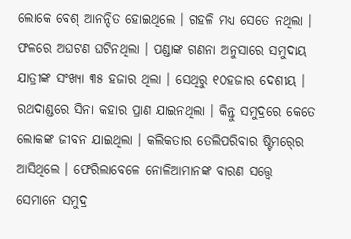ଲୋକେ ବେଶ୍‍ ଆନନ୍ଦିତ ହୋଇଥିଲେ । ଗହଳି ମଧ୍ୟ ସେତେ ନଥିଲା । ଫଳରେ ଅଘଟଣ ଘଟିନଥିଲା । ପଣ୍ଡାଙ୍କ ଗଣନା ଅନୁସାରେ ସମୁଦାୟ ଯାତ୍ରୀଙ୍କ ସଂଖ୍ୟା ୩୫ ହଜାର ଥିଲା । ସେଥିରୁ ୧୦ହଜାର ଦେଶୀୟ । ରଥଦାଣ୍ଡରେ ସିନା କହାର ପ୍ରାଣ ଯାଇନଥିଲା । କିନ୍ତୁ ସମୁଦ୍ରରେ କେତେ ଲୋକଙ୍କ ଜୀବନ ଯାଇଥିଲା । କଲିକତାର ତେଲିପରିବାର ଷ୍ଟିମର୍‍ରେ ଆସିଥିଲେ । ଫେରିଲାବେଳେ ନୋଳିଆମାନଙ୍କ ବାରଣ ସତ୍ତ୍ୱେ ସେମାନେ ସମୁଦ୍ର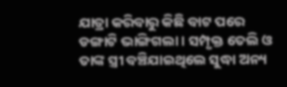ଯାତ୍ରା କରିବାରୁ କିଛି ବାଟ ପରେ ଡଙ୍ଗାଟି ଭାଙ୍ଗିଗଲା । ସମ୍ପୃକ୍ତ ତେଲି ଓ ତାଙ୍କ ସ୍ତ୍ରୀ ବଞ୍ଚିଯାଇଥିଲେ ସୁଦ୍ଧା ଅନ୍ୟ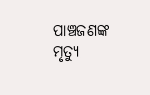ପାଞ୍ଚଜଣଙ୍କ ମୃତ୍ୟୁ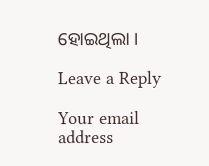ହୋଇଥିଲା ।

Leave a Reply

Your email address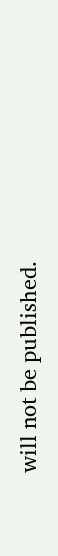will not be published.